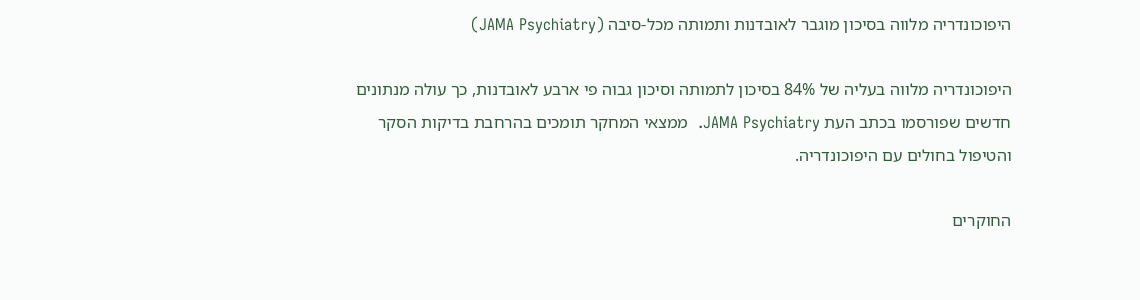היפוכונדריה מלווה בסיכון מוגבר לאובדנות ותמותה מכל-סיבה (JAMA Psychiatry)

היפוכונדריה מלווה בעליה של 84% בסיכון לתמותה וסיכון גבוה פי ארבע לאובדנות, כך עולה מנתונים חדשים שפורסמו בכתב העת JAMA Psychiatry.  ממצאי המחקר תומכים בהרחבת בדיקות הסקר והטיפול בחולים עם היפוכונדריה.

החוקרים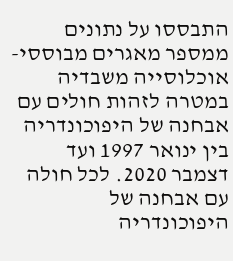התבססו על נתונים ממספר מאגרים מבוססי-אוכלוסייה משבדיה במטרה לזהות חולים עם אבחנה של היפוכונדריה בין ינואר 1997 ועד דצמבר 2020. לכל חולה עם אבחנה של היפוכונדריה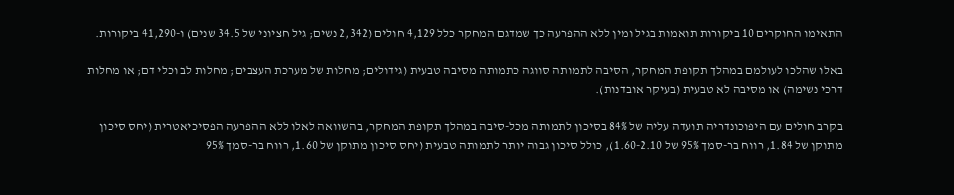התאימו החוקרים 10 ביקורות תואמות בגיל ומין ללא ההפרעה כך שמדגם המחקר כלל 4,129 חולים (2,342 נשים; גיל חציוני של 34.5 שנים) ו-41,290 ביקורות.

באלו שהלכו לעולמם במהלך תקופת המחקר, הסיבה לתמותה סווגה כתמותה מסיבה טבעית (גידולים; מחלות של מערכת העצבים; מחלות לב וכלי דם; או מחלות דרכי נשימה) או מסיבה לא טבעית (בעיקר אובדנות).

בקרב חולים עם היפוכונדריה תועדה עליה של 84% בסיכון לתמותה מכל-סיבה במהלך תקופת המחקר, בהשוואה לאלו ללא ההפרעה הפסיכיאטרית (יחס סיכון מתוקן של 1.84, רווח בר-סמך 95% של 1.60-2.10), כולל סיכון גבוה יותר לתמותה טבעית (יחס סיכון מתוקן של 1.60, רווח בר-סמך 95%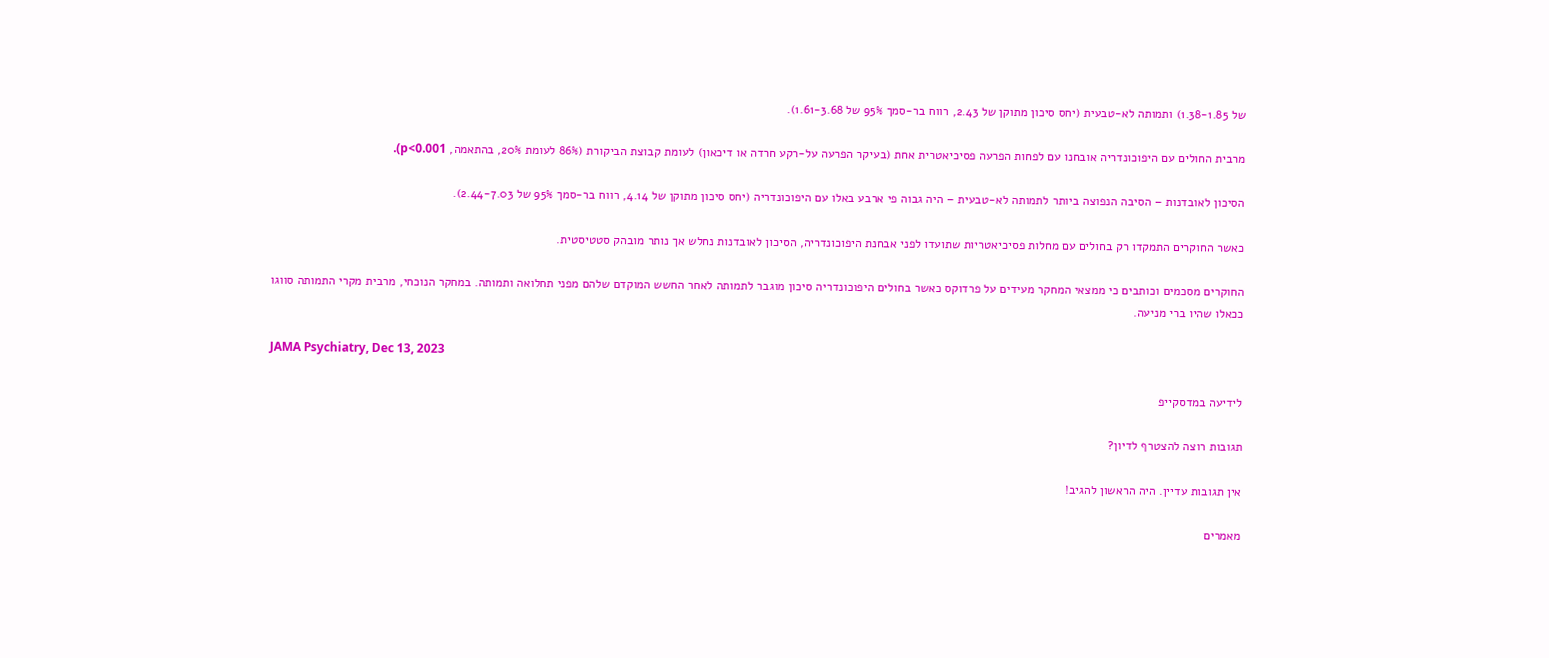של 1.38-1.85) ותמותה לא-טבעית (יחס סיכון מתוקן של 2.43, רווח בר-סמך 95% של 1.61-3.68).

מרבית החולים עם היפוכונדריה אובחנו עם לפחות הפרעה פסיכיאטרית אחת (בעיקר הפרעה על-רקע חרדה או דיכאון) לעומת קבוצת הביקורת (86% לעומת 20%, בהתאמה, p<0.001).

הסיכון לאובדנות – הסיבה הנפוצה ביותר לתמותה לא-טבעית – היה גבוה פי ארבע באלו עם היפוכונדריה (יחס סיכון מתוקן של 4.14, רווח בר-סמך 95% של 2.44-7.03).

כאשר החוקרים התמקדו רק בחולים עם מחלות פסיכיאטריות שתועדו לפני אבחנת היפוכונדריה, הסיכון לאובדנות נחלש אך נותר מובהק סטטיסטית.

החוקרים מסכמים וכותבים כי ממצאי המחקר מעידים על פרדוקס כאשר בחולים היפוכונדריה סיכון מוגבר לתמותה לאחר החשש המוקדם שלהם מפני תחלואה ותמותה. במחקר הנוכחי, מרבית מקרי התמותה סווגו ככאלו שהיו ברי מניעה.

JAMA Psychiatry, Dec 13, 2023

לידיעה במדסקייפ

תגובות רוצה להצטרף לדיון?

אין תגובות עדיין. היה הראשון להגיב!

מאמרים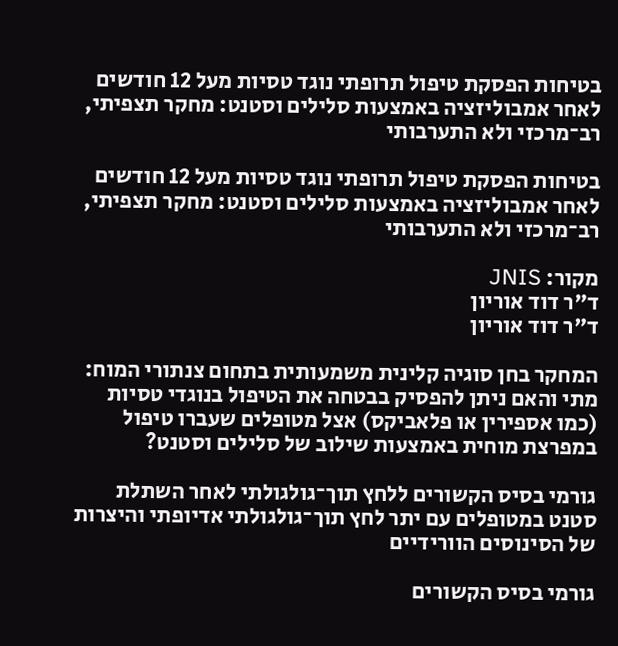בטיחות הפסקת טיפול תרופתי נוגד טסיות מעל 12 חודשים לאחר אמבוליזציה באמצעות סלילים וסטנט: מחקר תצפיתי, רב־מרכזי ולא התערבותי

בטיחות הפסקת טיפול תרופתי נוגד טסיות מעל 12 חודשים לאחר אמבוליזציה באמצעות סלילים וסטנט: מחקר תצפיתי, רב־מרכזי ולא התערבותי

מקור: JNIS
ד"ר דוד אוריון
ד"ר דוד אוריון

המחקר בחן סוגיה קלינית משמעותית בתחום צנתורי המוח: מתי והאם ניתן להפסיק בבטחה את הטיפול בנוגדי טסיות (כמו אספירין או פלאביקס) אצל מטופלים שעברו טיפול במפרצת מוחית באמצעות שילוב של סלילים וסטנט?

גורמי בסיס הקשורים ללחץ תוך־גולגולתי לאחר השתלת סטנט במטופלים עם יתר לחץ תוך־גולגולתי אדיופתי והיצרות של הסינוסים הוורידיים

גורמי בסיס הקשורים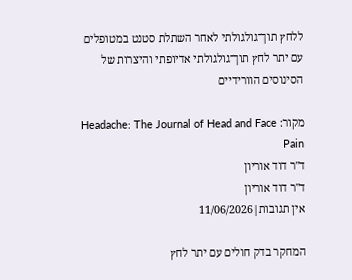ללחץ תוך־גולגולתי לאחר השתלת סטנט במטופלים עם יתר לחץ תוך־גולגולתי אדיופתי והיצרות של הסינוסים הוורידיים

מקור: Headache: The Journal of Head and Face Pain
ד"ר דוד אוריון
ד"ר דוד אוריון
אין תגובות|11/06/2026

המחקר בדק חולים עם יתר לחץ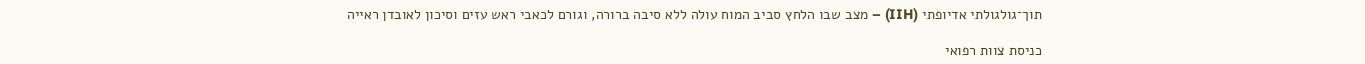תוך־גולגולתי אדיופתי (IIH) – מצב שבו הלחץ סביב המוח עולה ללא סיבה ברורה, וגורם לכאבי ראש עזים וסיכון לאובדן ראייה

כניסת צוות רפואי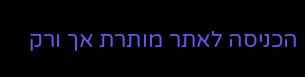הכניסה לאתר מותרת אך ורק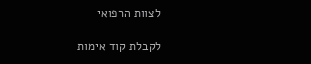לצוות הרפואי

לקבלת קוד אימות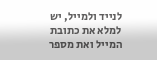לנייד ולמייל, יש למלא את כתובת המייל ואת מספר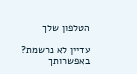הטלפון שלך

עדיין לא נרשמת? באפשרותך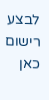לבצע רישום כאן